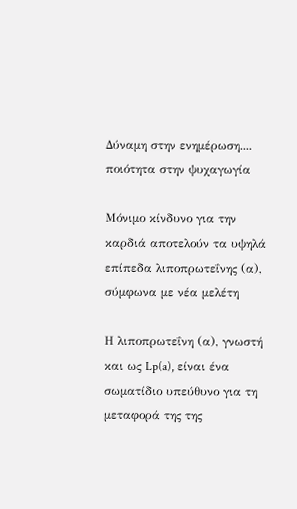Δύναμη στην ενημέρωση.... ποιότητα στην ψυχαγωγία

Μόνιμο κίνδυνο για την καρδιά αποτελούν τα υψηλά επίπεδα λιποπρωτεΐνης (α), σύμφωνα με νέα μελέτη

Η λιποπρωτεΐνη (α), γνωστή και ως Lp(a), είναι ένα σωματίδιο υπεύθυνο για τη μεταφορά της της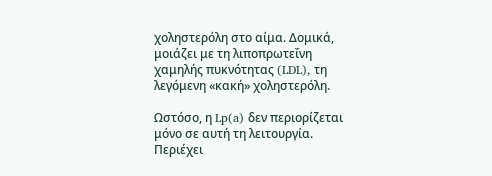χοληστερόλη στο αίμα. Δομικά, μοιάζει με τη λιποπρωτεΐνη χαμηλής πυκνότητας (LDL), τη λεγόμενη «κακή» χοληστερόλη.

Ωστόσο, η Lp(a) δεν περιορίζεται μόνο σε αυτή τη λειτουργία. Περιέχει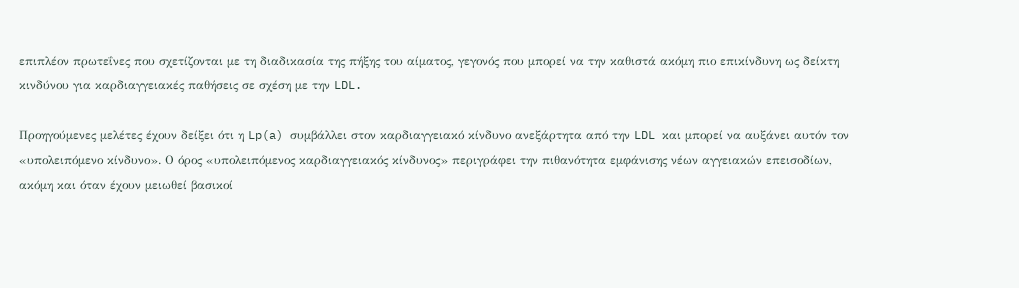επιπλέον πρωτεΐνες που σχετίζονται με τη διαδικασία της πήξης του αίματος, γεγονός που μπορεί να την καθιστά ακόμη πιο επικίνδυνη ως δείκτη κινδύνου για καρδιαγγειακές παθήσεις σε σχέση με την LDL.

Προηγούμενες μελέτες έχουν δείξει ότι η Lp(a) συμβάλλει στον καρδιαγγειακό κίνδυνο ανεξάρτητα από την LDL και μπορεί να αυξάνει αυτόν τον «υπολειπόμενο κίνδυνο». Ο όρος «υπολειπόμενος καρδιαγγειακός κίνδυνος» περιγράφει την πιθανότητα εμφάνισης νέων αγγειακών επεισοδίων, ακόμη και όταν έχουν μειωθεί βασικοί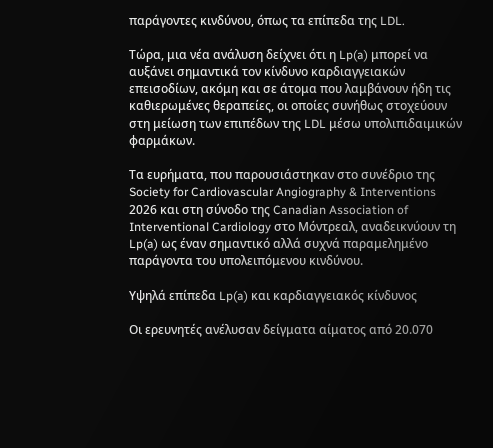παράγοντες κινδύνου, όπως τα επίπεδα της LDL.

Τώρα, μια νέα ανάλυση δείχνει ότι η Lp(a) μπορεί να αυξάνει σημαντικά τον κίνδυνο καρδιαγγειακών επεισοδίων, ακόμη και σε άτομα που λαμβάνουν ήδη τις καθιερωμένες θεραπείες, οι οποίες συνήθως στοχεύουν στη μείωση των επιπέδων της LDL μέσω υπολιπιδαιμικών φαρμάκων.

Τα ευρήματα, που παρουσιάστηκαν στο συνέδριο της Society for Cardiovascular Angiography & Interventions 2026 και στη σύνοδο της Canadian Association of Interventional Cardiology στο Μόντρεαλ, αναδεικνύουν τη Lp(a) ως έναν σημαντικό αλλά συχνά παραμελημένο παράγοντα του υπολειπόμενου κινδύνου.

Υψηλά επίπεδα Lp(a) και καρδιαγγειακός κίνδυνος

Οι ερευνητές ανέλυσαν δείγματα αίματος από 20.070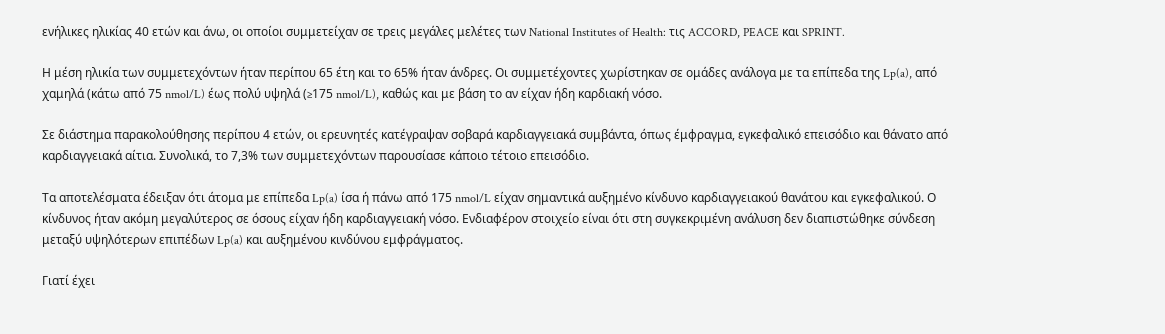ενήλικες ηλικίας 40 ετών και άνω, οι οποίοι συμμετείχαν σε τρεις μεγάλες μελέτες των National Institutes of Health: τις ACCORD, PEACE και SPRINT.

Η μέση ηλικία των συμμετεχόντων ήταν περίπου 65 έτη και το 65% ήταν άνδρες. Οι συμμετέχοντες χωρίστηκαν σε ομάδες ανάλογα με τα επίπεδα της Lp(a), από χαμηλά (κάτω από 75 nmol/L) έως πολύ υψηλά (≥175 nmol/L), καθώς και με βάση το αν είχαν ήδη καρδιακή νόσο.

Σε διάστημα παρακολούθησης περίπου 4 ετών, οι ερευνητές κατέγραψαν σοβαρά καρδιαγγειακά συμβάντα, όπως έμφραγμα, εγκεφαλικό επεισόδιο και θάνατο από καρδιαγγειακά αίτια. Συνολικά, το 7,3% των συμμετεχόντων παρουσίασε κάποιο τέτοιο επεισόδιο.

Τα αποτελέσματα έδειξαν ότι άτομα με επίπεδα Lp(a) ίσα ή πάνω από 175 nmol/L είχαν σημαντικά αυξημένο κίνδυνο καρδιαγγειακού θανάτου και εγκεφαλικού. Ο κίνδυνος ήταν ακόμη μεγαλύτερος σε όσους είχαν ήδη καρδιαγγειακή νόσο. Ενδιαφέρον στοιχείο είναι ότι στη συγκεκριμένη ανάλυση δεν διαπιστώθηκε σύνδεση μεταξύ υψηλότερων επιπέδων Lp(a) και αυξημένου κινδύνου εμφράγματος.

Γιατί έχει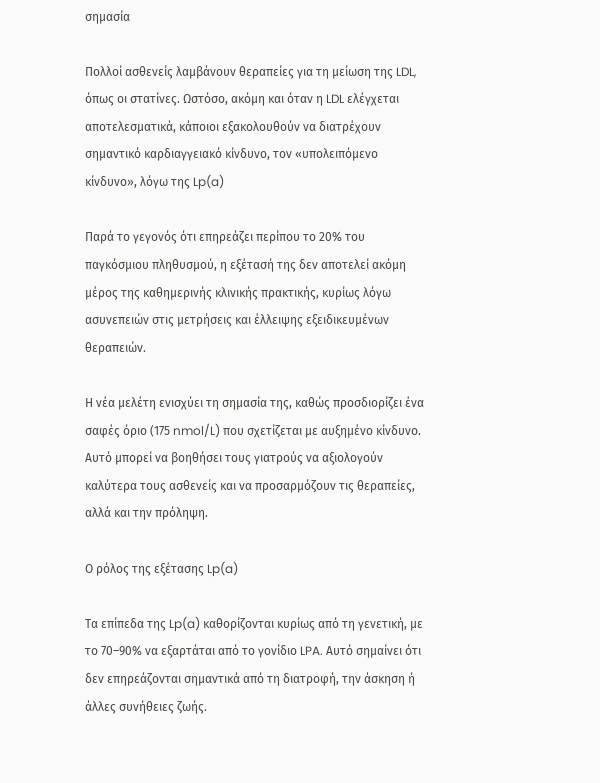σημασία

Πολλοί ασθενείς λαμβάνουν θεραπείες για τη μείωση της LDL, όπως οι στατίνες. Ωστόσο, ακόμη και όταν η LDL ελέγχεται αποτελεσματικά, κάποιοι εξακολουθούν να διατρέχουν σημαντικό καρδιαγγειακό κίνδυνο, τον «υπολειπόμενο κίνδυνο», λόγω της Lp(a)

Παρά το γεγονός ότι επηρεάζει περίπου το 20% του παγκόσμιου πληθυσμού, η εξέτασή της δεν αποτελεί ακόμη μέρος της καθημερινής κλινικής πρακτικής, κυρίως λόγω ασυνεπειών στις μετρήσεις και έλλειψης εξειδικευμένων θεραπειών.

Η νέα μελέτη ενισχύει τη σημασία της, καθώς προσδιορίζει ένα σαφές όριο (175 nmol/L) που σχετίζεται με αυξημένο κίνδυνο. Αυτό μπορεί να βοηθήσει τους γιατρούς να αξιολογούν καλύτερα τους ασθενείς και να προσαρμόζουν τις θεραπείες, αλλά και την πρόληψη.

Ο ρόλος της εξέτασης Lp(a)

Τα επίπεδα της Lp(a) καθορίζονται κυρίως από τη γενετική, με το 70–90% να εξαρτάται από το γονίδιο LPA. Αυτό σημαίνει ότι δεν επηρεάζονται σημαντικά από τη διατροφή, την άσκηση ή άλλες συνήθειες ζωής.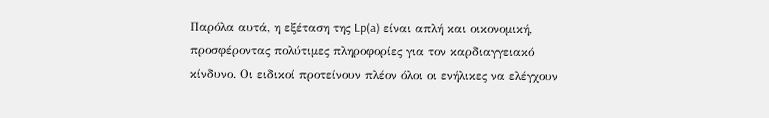Παρόλα αυτά, η εξέταση της Lp(a) είναι απλή και οικονομική, προσφέροντας πολύτιμες πληροφορίες για τον καρδιαγγειακό κίνδυνο. Οι ειδικοί προτείνουν πλέον όλοι οι ενήλικες να ελέγχουν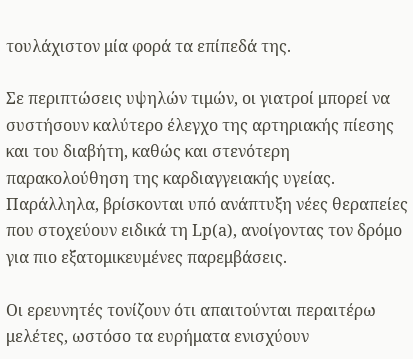τουλάχιστον μία φορά τα επίπεδά της.

Σε περιπτώσεις υψηλών τιμών, οι γιατροί μπορεί να συστήσουν καλύτερο έλεγχο της αρτηριακής πίεσης και του διαβήτη, καθώς και στενότερη παρακολούθηση της καρδιαγγειακής υγείας. Παράλληλα, βρίσκονται υπό ανάπτυξη νέες θεραπείες που στοχεύουν ειδικά τη Lp(a), ανοίγοντας τον δρόμο για πιο εξατομικευμένες παρεμβάσεις.

Οι ερευνητές τονίζουν ότι απαιτούνται περαιτέρω μελέτες, ωστόσο τα ευρήματα ενισχύουν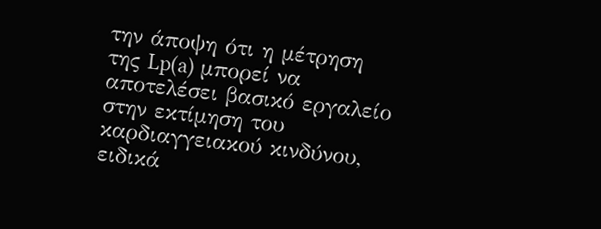την άποψη ότι η μέτρηση της Lp(a) μπορεί να αποτελέσει βασικό εργαλείο στην εκτίμηση του καρδιαγγειακού κινδύνου, ειδικά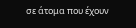σε άτομα που έχουν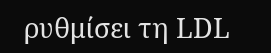ρυθμίσει τη LDL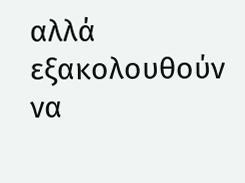αλλά εξακολουθούν να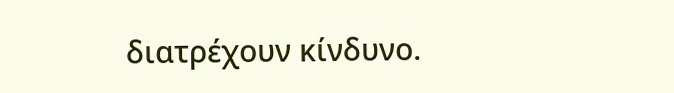διατρέχουν κίνδυνο.